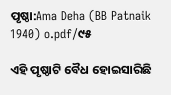ପୃଷ୍ଠା:Ama Deha (BB Patnaik 1940) o.pdf/୯୫

ଏହି ପୃଷ୍ଠାଟି ବୈଧ ହୋଇସାରିଛି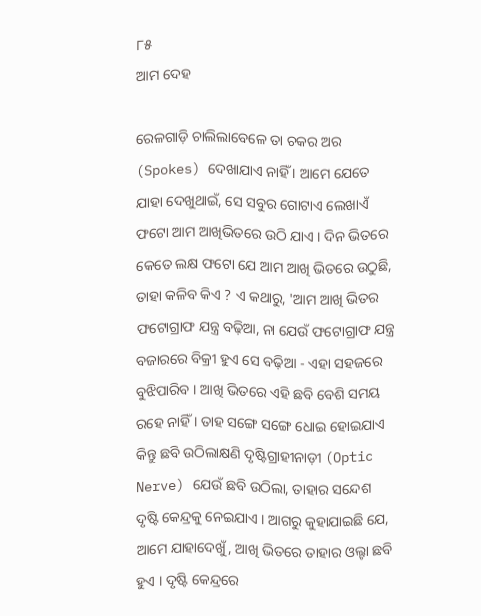୮୫
ଆମ ଦେହ

ରେଳଗାଡ଼ି ଚାଲିଲାବେଳେ ତା ଚକର ଅର (Spokes) ଦେଖାଯାଏ ନାହିଁ । ଆମେ ଯେତେ ଯାହା ଦେଖୁଥାଇଁ, ସେ ସବୁର ଗୋଟାଏ ଲେଖାଏଁ ଫଟୋ ଆମ ଆଖିଭିତରେ ଉଠି ଯାଏ । ଦିନ ଭିତରେ କେତେ ଲକ୍ଷ ଫଟୋ ଯେ ଆମ ଆଖି ଭିତରେ ଉଠୁଛି, ତାହା କଳିବ କିଏ ? ଏ କଥାରୁ, 'ଆମ ଆଖି ଭିତର ଫଟୋଗ୍ରାଫ ଯନ୍ତ୍ର ବଢ଼ିଆ, ନା ଯେଉଁ ଫଟୋଗ୍ରାଫ ଯନ୍ତ୍ର ବଜାରରେ ବିକ୍ରୀ ହୁଏ ସେ ବଢ଼ିଆ - ଏହା ସହଜରେ ବୁଝିପାରିବ । ଆଖି ଭିତରେ ଏହି ଛବି ବେଶି ସମୟ ରହେ ନାହିଁ । ତାହ ସଙ୍ଗେ ସଙ୍ଗେ ଧୋଇ ହୋଇଯାଏ କିନ୍ତୁ ଛବି ଉଠିଲାକ୍ଷଣି ଦୃଷ୍ଟିଗ୍ରାହୀନାଡ଼ୀ (Optic Nerve) ଯେଉଁ ଛବି ଉଠିଲା, ତାହାର ସନ୍ଦେଶ ଦୃଷ୍ଟି କେନ୍ଦ୍ରକୁ ନେଇଯାଏ । ଆଗରୁ କୁହାଯାଇଛି ଯେ, ଆମେ ଯାହାଦେଖୁଁ, ଆଖି ଭିତରେ ତାହାର ଓଲ୍ଟା ଛବି ହୁଏ । ଦୃଷ୍ଟି କେନ୍ଦ୍ରରେ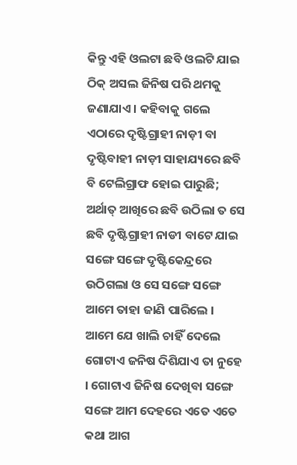କିନ୍ତୁ ଏହି ଓଲଟା ଛବି ଓଲଟି ଯାଇ ଠିକ୍ ଅସଲ ଜିନିଷ ପରି ଥମକୁ ଜଣାଯାଏ । କହିବାକୁ ଗଲେ ଏଠାରେ ଦୃଷ୍ଟିଗ୍ରାହୀ ନାଡ଼ୀ ବା ଦୃଷ୍ଟିବାହୀ ନାଡ଼ୀ ସାହାଯ୍ୟରେ ଛବି ବି ଟେଲିଗ୍ରାଫ ହୋଇ ପାରୁଛି; ଅର୍ଥାତ୍ ଆଖିରେ ଛବି ଉଠିଲା ତ ସେ ଛବି ଦୃଷ୍ଟିଗ୍ରାହୀ ନାଡୀ ବାଟେ ଯାଇ ସଙ୍ଗେ ସଙ୍ଗେ ଦୃଷ୍ଟିକେନ୍ଦ୍ରରେ ଉଠିଗଲା ଓ ସେ ସଙ୍ଗେ ସଙ୍ଗେ ଆମେ ତାହା ଜାଣି ପାରିଲେ । ଆମେ ଯେ ଖାଲି ଚାହିଁ ଦେଲେ ଗୋଟାଏ ଜନିଷ ଦିଶିଯାଏ ତା ନୁହେ । ଗୋଟାଏ ଜିନିଷ ଦେଖିବା ସଙ୍ଗେ ସଙ୍ଗେ ଆମ ଦେହରେ ଏତେ ଏତେ କଥା ଆଗ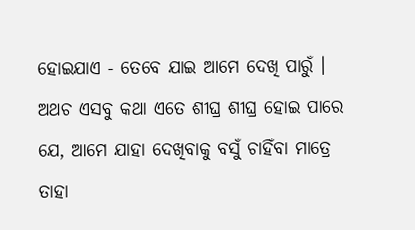ହୋଇଯାଏ - ତେବେ ଯାଇ ଆମେ ଦେଖି ପାରୁଁ । ଅଥଚ ଏସବୁ କଥା ଏତେ ଶୀଘ୍ର ଶୀଘ୍ର ହୋଇ ପାରେ ଯେ, ଆମେ ଯାହା ଦେଖିବାକୁ ବସୁଁ ଚାହିଁବା ମାତ୍ରେ ତାହା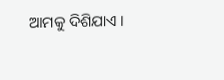ଆମକୁ ଦିଶିଯାଏ ।